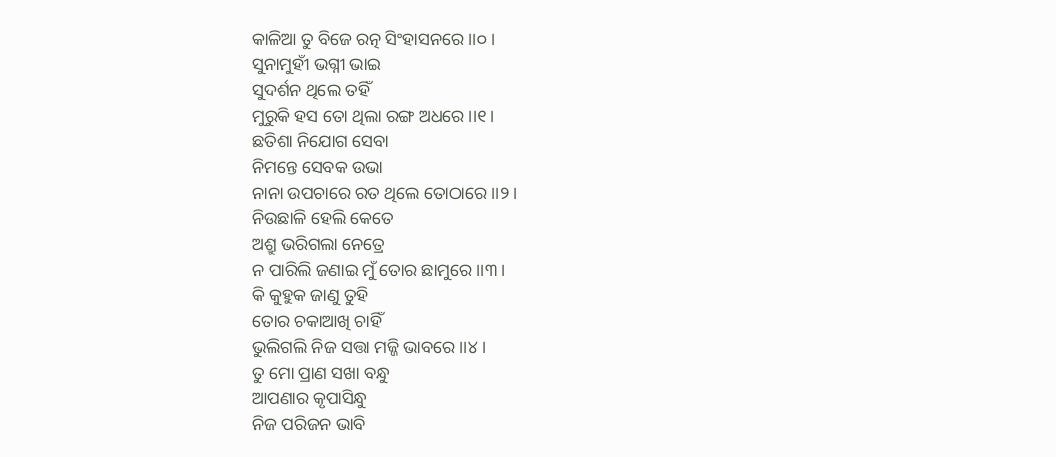କାଳିଆ ତୁ ବିଜେ ରତ୍ନ ସିଂହାସନରେ ।।୦।
ସୁନାମୁହୀଁ ଭଗ୍ନୀ ଭାଇ
ସୁଦର୍ଶନ ଥିଲେ ତହିଁ
ମୁରୁକି ହସ ତୋ ଥିଲା ରଙ୍ଗ ଅଧରେ ।।୧।
ଛତିଶା ନିଯୋଗ ସେବା
ନିମନ୍ତେ ସେବକ ଉଭା
ନାନା ଉପଚାରେ ରତ ଥିଲେ ତୋଠାରେ ।।୨।
ନିଉଛାଳି ହେଲି କେତେ
ଅଶ୍ରୁ ଭରିଗଲା ନେତ୍ରେ
ନ ପାରିଲି ଜଣାଇ ମୁଁ ତୋର ଛାମୁରେ ।।୩।
କି କୁହୁକ ଜାଣୁ ତୁହି
ତୋର ଚକାଆଖି ଚାହିଁ
ଭୁଲିଗଲି ନିଜ ସତ୍ତା ମଜ୍ଜି ଭାବରେ ।।୪।
ତୁ ମୋ ପ୍ରାଣ ସଖା ବନ୍ଧୁ
ଆପଣାର କୃପାସିନ୍ଧୁ
ନିଜ ପରିଜନ ଭାବି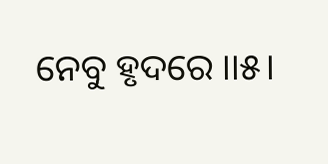ନେବୁ ହୃଦରେ ।।୫।